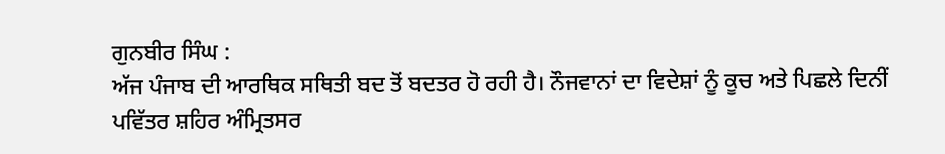ਗੁਨਬੀਰ ਸਿੰਘ :
ਅੱਜ ਪੰਜਾਬ ਦੀ ਆਰਥਿਕ ਸਥਿਤੀ ਬਦ ਤੋਂ ਬਦਤਰ ਹੋ ਰਹੀ ਹੈ। ਨੌਜਵਾਨਾਂ ਦਾ ਵਿਦੇਸ਼ਾਂ ਨੂੰ ਕੂਚ ਅਤੇ ਪਿਛਲੇ ਦਿਨੀਂ ਪਵਿੱਤਰ ਸ਼ਹਿਰ ਅੰਮ੍ਰਿਤਸਰ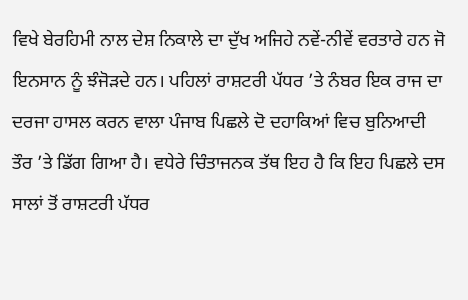ਵਿਖੇ ਬੇਰਹਿਮੀ ਨਾਲ ਦੇਸ਼ ਨਿਕਾਲੇ ਦਾ ਦੁੱਖ ਅਜਿਹੇ ਨਵੇਂ-ਨੀਵੇਂ ਵਰਤਾਰੇ ਹਨ ਜੋ ਇਨਸਾਨ ਨੂੰ ਝੰਜੋੜਦੇ ਹਨ। ਪਹਿਲਾਂ ਰਾਸ਼ਟਰੀ ਪੱਧਰ ’ਤੇ ਨੰਬਰ ਇਕ ਰਾਜ ਦਾ ਦਰਜਾ ਹਾਸਲ ਕਰਨ ਵਾਲਾ ਪੰਜਾਬ ਪਿਛਲੇ ਦੋ ਦਹਾਕਿਆਂ ਵਿਚ ਬੁਨਿਆਦੀ ਤੌਰ ’ਤੇ ਡਿੱਗ ਗਿਆ ਹੈ। ਵਧੇਰੇ ਚਿੰਤਾਜਨਕ ਤੱਥ ਇਹ ਹੈ ਕਿ ਇਹ ਪਿਛਲੇ ਦਸ ਸਾਲਾਂ ਤੋਂ ਰਾਸ਼ਟਰੀ ਪੱਧਰ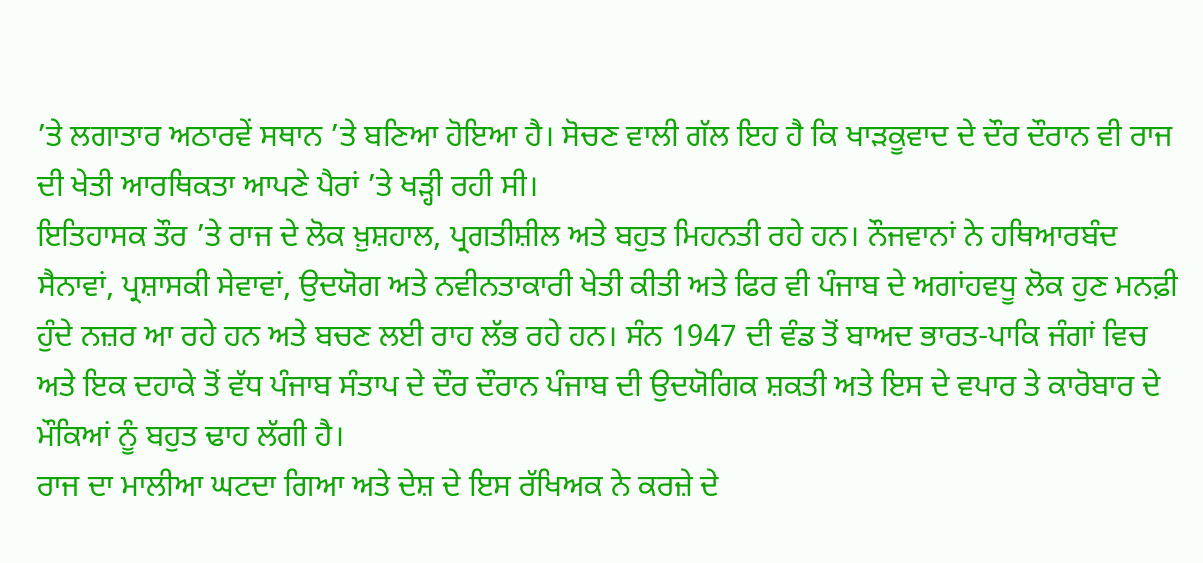’ਤੇ ਲਗਾਤਾਰ ਅਠਾਰਵੇਂ ਸਥਾਨ ’ਤੇ ਬਣਿਆ ਹੋਇਆ ਹੈ। ਸੋਚਣ ਵਾਲੀ ਗੱਲ ਇਹ ਹੈ ਕਿ ਖਾੜਕੂਵਾਦ ਦੇ ਦੌਰ ਦੌਰਾਨ ਵੀ ਰਾਜ ਦੀ ਖੇਤੀ ਆਰਥਿਕਤਾ ਆਪਣੇ ਪੈਰਾਂ ’ਤੇ ਖੜ੍ਹੀ ਰਹੀ ਸੀ।
ਇਤਿਹਾਸਕ ਤੌਰ ’ਤੇ ਰਾਜ ਦੇ ਲੋਕ ਖ਼ੁਸ਼ਹਾਲ, ਪ੍ਰਗਤੀਸ਼ੀਲ ਅਤੇ ਬਹੁਤ ਮਿਹਨਤੀ ਰਹੇ ਹਨ। ਨੌਜਵਾਨਾਂ ਨੇ ਹਥਿਆਰਬੰਦ ਸੈਨਾਵਾਂ, ਪ੍ਰਸ਼ਾਸਕੀ ਸੇਵਾਵਾਂ, ਉਦਯੋਗ ਅਤੇ ਨਵੀਨਤਾਕਾਰੀ ਖੇਤੀ ਕੀਤੀ ਅਤੇ ਫਿਰ ਵੀ ਪੰਜਾਬ ਦੇ ਅਗਾਂਹਵਧੂ ਲੋਕ ਹੁਣ ਮਨਫ਼ੀ ਹੁੰਦੇ ਨਜ਼ਰ ਆ ਰਹੇ ਹਨ ਅਤੇ ਬਚਣ ਲਈ ਰਾਹ ਲੱਭ ਰਹੇ ਹਨ। ਸੰਨ 1947 ਦੀ ਵੰਡ ਤੋਂ ਬਾਅਦ ਭਾਰਤ-ਪਾਕਿ ਜੰਗਾਂ ਵਿਚ ਅਤੇ ਇਕ ਦਹਾਕੇ ਤੋਂ ਵੱਧ ਪੰਜਾਬ ਸੰਤਾਪ ਦੇ ਦੌਰ ਦੌਰਾਨ ਪੰਜਾਬ ਦੀ ਉਦਯੋਗਿਕ ਸ਼ਕਤੀ ਅਤੇ ਇਸ ਦੇ ਵਪਾਰ ਤੇ ਕਾਰੋਬਾਰ ਦੇ ਮੌਕਿਆਂ ਨੂੰ ਬਹੁਤ ਢਾਹ ਲੱਗੀ ਹੈ।
ਰਾਜ ਦਾ ਮਾਲੀਆ ਘਟਦਾ ਗਿਆ ਅਤੇ ਦੇਸ਼ ਦੇ ਇਸ ਰੱਖਿਅਕ ਨੇ ਕਰਜ਼ੇ ਦੇ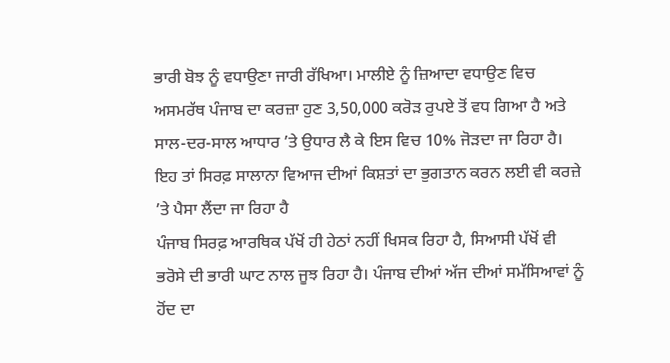ਭਾਰੀ ਬੋਝ ਨੂੰ ਵਧਾਉਣਾ ਜਾਰੀ ਰੱਖਿਆ। ਮਾਲੀਏ ਨੂੰ ਜ਼ਿਆਦਾ ਵਧਾਉਣ ਵਿਚ ਅਸਮਰੱਥ ਪੰਜਾਬ ਦਾ ਕਰਜ਼ਾ ਹੁਣ 3,50,000 ਕਰੋੜ ਰੁਪਏ ਤੋਂ ਵਧ ਗਿਆ ਹੈ ਅਤੇ ਸਾਲ-ਦਰ-ਸਾਲ ਆਧਾਰ ’ਤੇ ਉਧਾਰ ਲੈ ਕੇ ਇਸ ਵਿਚ 10% ਜੋੜਦਾ ਜਾ ਰਿਹਾ ਹੈ। ਇਹ ਤਾਂ ਸਿਰਫ਼ ਸਾਲਾਨਾ ਵਿਆਜ ਦੀਆਂ ਕਿਸ਼ਤਾਂ ਦਾ ਭੁਗਤਾਨ ਕਰਨ ਲਈ ਵੀ ਕਰਜ਼ੇ ’ਤੇ ਪੈਸਾ ਲੈਂਦਾ ਜਾ ਰਿਹਾ ਹੈ
ਪੰਜਾਬ ਸਿਰਫ਼ ਆਰਥਿਕ ਪੱਖੋਂ ਹੀ ਹੇਠਾਂ ਨਹੀਂ ਖਿਸਕ ਰਿਹਾ ਹੈ, ਸਿਆਸੀ ਪੱਖੋਂ ਵੀ ਭਰੋਸੇ ਦੀ ਭਾਰੀ ਘਾਟ ਨਾਲ ਜੂਝ ਰਿਹਾ ਹੈ। ਪੰਜਾਬ ਦੀਆਂ ਅੱਜ ਦੀਆਂ ਸਮੱਸਿਆਵਾਂ ਨੂੰ ਹੋਂਦ ਦਾ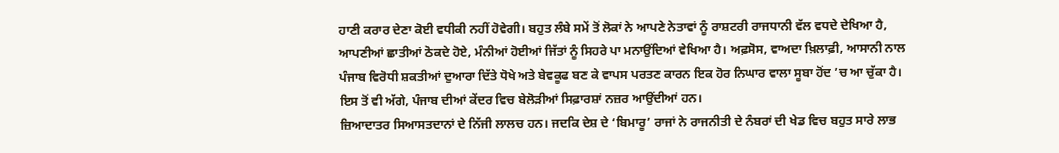ਹਾਣੀ ਕਰਾਰ ਦੇਣਾ ਕੋਈ ਵਧੀਕੀ ਨਹੀਂ ਹੋਵੇਗੀ। ਬਹੁਤ ਲੰਬੇ ਸਮੇਂ ਤੋਂ ਲੋਕਾਂ ਨੇ ਆਪਣੇ ਨੇਤਾਵਾਂ ਨੂੰ ਰਾਸ਼ਟਰੀ ਰਾਜਧਾਨੀ ਵੱਲ ਵਧਦੇ ਦੇਖਿਆ ਹੈ, ਆਪਣੀਆਂ ਛਾਤੀਆਂ ਠੋਕਦੇ ਹੋਏ, ਮੰਨੀਆਂ ਹੋਈਆਂ ਜਿੱਤਾਂ ਨੂੰ ਸਿਹਰੇ ਪਾ ਮਨਾਉਂਦਿਆਂ ਵੇਖਿਆ ਹੈ। ਅਫ਼ਸੋਸ, ਵਾਅਦਾ ਖ਼ਿਲਾਫ਼ੀ, ਆਸਾਨੀ ਨਾਲ ਪੰਜਾਬ ਵਿਰੋਧੀ ਸ਼ਕਤੀਆਂ ਦੁਆਰਾ ਦਿੱਤੇ ਧੋਖੇ ਅਤੇ ਬੇਵਕੂਫ ਬਣ ਕੇ ਵਾਪਸ ਪਰਤਣ ਕਾਰਨ ਇਕ ਹੋਰ ਨਿਘਾਰ ਵਾਲਾ ਸੂਬਾ ਹੋਂਦ ’ਚ ਆ ਚੁੱਕਾ ਹੈ। ਇਸ ਤੋਂ ਵੀ ਅੱਗੇ, ਪੰਜਾਬ ਦੀਆਂ ਕੇਂਦਰ ਵਿਚ ਬੇਲੋੜੀਆਂ ਸਿਫ਼ਾਰਸ਼ਾਂ ਨਜ਼ਰ ਆਉਂਦੀਆਂ ਹਨ।
ਜ਼ਿਆਦਾਤਰ ਸਿਆਸਤਦਾਨਾਂ ਦੇ ਨਿੱਜੀ ਲਾਲਚ ਹਨ। ਜਦਕਿ ਦੇਸ਼ ਦੇ ‘ਬਿਮਾਰੂ’ ਰਾਜਾਂ ਨੇ ਰਾਜਨੀਤੀ ਦੇ ਨੰਬਰਾਂ ਦੀ ਖੇਡ ਵਿਚ ਬਹੁਤ ਸਾਰੇ ਲਾਭ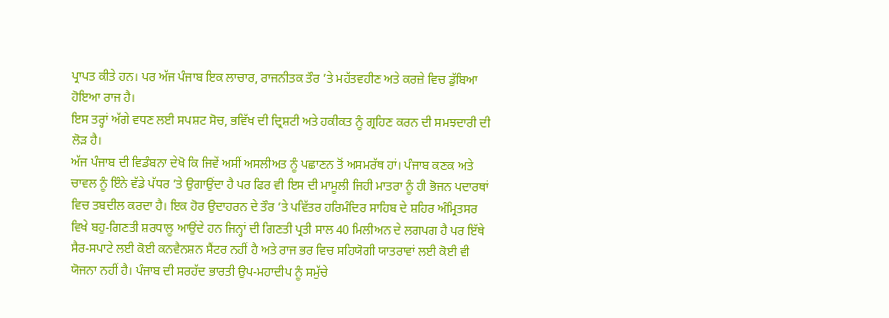ਪ੍ਰਾਪਤ ਕੀਤੇ ਹਨ। ਪਰ ਅੱਜ ਪੰਜਾਬ ਇਕ ਲਾਚਾਰ, ਰਾਜਨੀਤਕ ਤੌਰ ’ਤੇ ਮਹੱਤਵਹੀਣ ਅਤੇ ਕਰਜ਼ੇ ਵਿਚ ਡੁੱਬਿਆ ਹੋਇਆ ਰਾਜ ਹੈ।
ਇਸ ਤਰ੍ਹਾਂ ਅੱਗੇ ਵਧਣ ਲਈ ਸਪਸ਼ਟ ਸੋਚ, ਭਵਿੱਖ ਦੀ ਦ੍ਰਿਸ਼ਟੀ ਅਤੇ ਹਕੀਕਤ ਨੂੰ ਗ੍ਰਹਿਣ ਕਰਨ ਦੀ ਸਮਝਦਾਰੀ ਦੀ ਲੋੜ ਹੈ।
ਅੱਜ ਪੰਜਾਬ ਦੀ ਵਿਡੰਬਨਾ ਦੇਖੋ ਕਿ ਜਿਵੇਂ ਅਸੀਂ ਅਸਲੀਅਤ ਨੂੰ ਪਛਾਣਨ ਤੋਂ ਅਸਮਰੱਥ ਹਾਂ। ਪੰਜਾਬ ਕਣਕ ਅਤੇ ਚਾਵਲ ਨੂੰ ਇੰਨੇ ਵੱਡੇ ਪੱਧਰ ’ਤੇ ਉਗਾਉਂਦਾ ਹੈ ਪਰ ਫਿਰ ਵੀ ਇਸ ਦੀ ਮਾਮੂਲੀ ਜਿਹੀ ਮਾਤਰਾ ਨੂੰ ਹੀ ਭੋਜਨ ਪਦਾਰਥਾਂ ਵਿਚ ਤਬਦੀਲ ਕਰਦਾ ਹੈ। ਇਕ ਹੋਰ ਉਦਾਹਰਨ ਦੇ ਤੌਰ ’ਤੇ ਪਵਿੱਤਰ ਹਰਿਮੰਦਿਰ ਸਾਹਿਬ ਦੇ ਸ਼ਹਿਰ ਅੰਮ੍ਰਿਤਸਰ ਵਿਖੇ ਬਹੁ-ਗਿਣਤੀ ਸ਼ਰਧਾਲੂ ਆਉਂਦੇ ਹਨ ਜਿਨ੍ਹਾਂ ਦੀ ਗਿਣਤੀ ਪ੍ਰਤੀ ਸਾਲ 40 ਮਿਲੀਅਨ ਦੇ ਲਗਪਗ ਹੈ ਪਰ ਇੱਥੇ ਸੈਰ-ਸਪਾਟੇ ਲਈ ਕੋਈ ਕਨਵੈਨਸ਼ਨ ਸੈਂਟਰ ਨਹੀਂ ਹੈ ਅਤੇ ਰਾਜ ਭਰ ਵਿਚ ਸਹਿਯੋਗੀ ਯਾਤਰਾਵਾਂ ਲਈ ਕੋਈ ਵੀ ਯੋਜਨਾ ਨਹੀਂ ਹੈ। ਪੰਜਾਬ ਦੀ ਸਰਹੱਦ ਭਾਰਤੀ ਉਪ-ਮਹਾਦੀਪ ਨੂੰ ਸਮੁੱਚੇ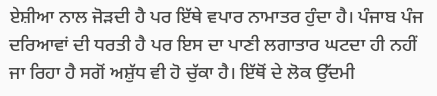ਏਸ਼ੀਆ ਨਾਲ ਜੋੜਦੀ ਹੈ ਪਰ ਇੱਥੇ ਵਪਾਰ ਨਾਮਾਤਰ ਹੁੰਦਾ ਹੈ। ਪੰਜਾਬ ਪੰਜ ਦਰਿਆਵਾਂ ਦੀ ਧਰਤੀ ਹੈ ਪਰ ਇਸ ਦਾ ਪਾਣੀ ਲਗਾਤਾਰ ਘਟਦਾ ਹੀ ਨਹੀਂ ਜਾ ਰਿਹਾ ਹੈ ਸਗੋਂ ਅਸ਼ੁੱਧ ਵੀ ਹੋ ਚੁੱਕਾ ਹੈ। ਇੱਥੋਂ ਦੇ ਲੋਕ ਉੱਦਮੀ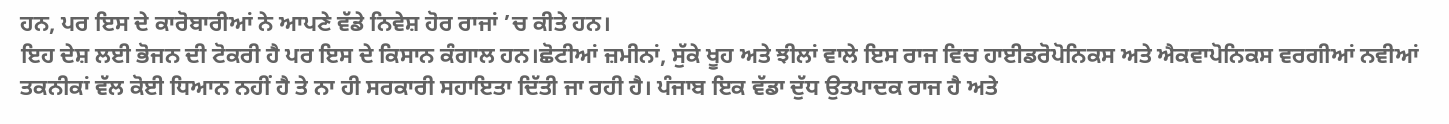ਹਨ, ਪਰ ਇਸ ਦੇ ਕਾਰੋਬਾਰੀਆਂ ਨੇ ਆਪਣੇ ਵੱਡੇ ਨਿਵੇਸ਼ ਹੋਰ ਰਾਜਾਂ ’ਚ ਕੀਤੇ ਹਨ।
ਇਹ ਦੇਸ਼ ਲਈ ਭੋਜਨ ਦੀ ਟੋਕਰੀ ਹੈ ਪਰ ਇਸ ਦੇ ਕਿਸਾਨ ਕੰਗਾਲ ਹਨ।ਛੋਟੀਆਂ ਜ਼ਮੀਨਾਂ, ਸੁੱਕੇ ਖੂਹ ਅਤੇ ਝੀਲਾਂ ਵਾਲੇ ਇਸ ਰਾਜ ਵਿਚ ਹਾਈਡਰੋਪੋਨਿਕਸ ਅਤੇ ਐਕਵਾਪੋਨਿਕਸ ਵਰਗੀਆਂ ਨਵੀਆਂ ਤਕਨੀਕਾਂ ਵੱਲ ਕੋਈ ਧਿਆਨ ਨਹੀਂ ਹੈ ਤੇ ਨਾ ਹੀ ਸਰਕਾਰੀ ਸਹਾਇਤਾ ਦਿੱਤੀ ਜਾ ਰਹੀ ਹੈ। ਪੰਜਾਬ ਇਕ ਵੱਡਾ ਦੁੱਧ ਉਤਪਾਦਕ ਰਾਜ ਹੈ ਅਤੇ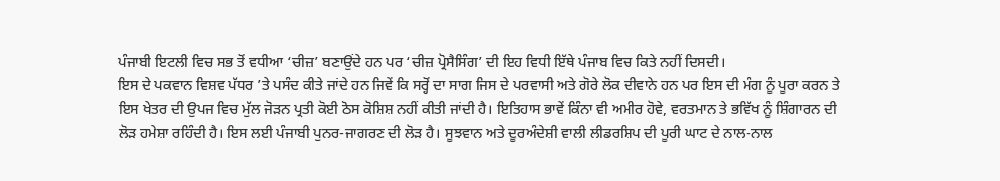ਪੰਜਾਬੀ ਇਟਲੀ ਵਿਚ ਸਭ ਤੋਂ ਵਧੀਆ ‘ਚੀਜ਼’ ਬਣਾਉਂਦੇ ਹਨ ਪਰ ‘ਚੀਜ਼ ਪ੍ਰੋਸੈਸਿੰਗ’ ਦੀ ਇਹ ਵਿਧੀ ਇੱਥੇ ਪੰਜਾਬ ਵਿਚ ਕਿਤੇ ਨਹੀਂ ਦਿਸਦੀ।
ਇਸ ਦੇ ਪਕਵਾਨ ਵਿਸ਼ਵ ਪੱਧਰ ’ਤੇ ਪਸੰਦ ਕੀਤੇ ਜਾਂਦੇ ਹਨ ਜਿਵੇਂ ਕਿ ਸਰ੍ਹੋਂ ਦਾ ਸਾਗ ਜਿਸ ਦੇ ਪਰਵਾਸੀ ਅਤੇ ਗੋਰੇ ਲੋਕ ਦੀਵਾਨੇ ਹਨ ਪਰ ਇਸ ਦੀ ਮੰਗ ਨੂੰ ਪੂਰਾ ਕਰਨ ਤੇ ਇਸ ਖੇਤਰ ਦੀ ਉਪਜ ਵਿਚ ਮੁੱਲ ਜੋੜਨ ਪ੍ਰਤੀ ਕੋਈ ਠੋਸ ਕੋਸ਼ਿਸ਼ ਨਹੀਂ ਕੀਤੀ ਜਾਂਦੀ ਹੈ। ਇਤਿਹਾਸ ਭਾਵੇਂ ਕਿੰਨਾ ਵੀ ਅਮੀਰ ਹੋਵੇ, ਵਰਤਮਾਨ ਤੇ ਭਵਿੱਖ ਨੂੰ ਸ਼ਿੰਗਾਰਨ ਦੀ ਲੋੜ ਹਮੇਸ਼ਾ ਰਹਿੰਦੀ ਹੈ। ਇਸ ਲਈ ਪੰਜਾਬੀ ਪੁਨਰ-ਜਾਗਰਣ ਦੀ ਲੋੜ ਹੈ। ਸੂਝਵਾਨ ਅਤੇ ਦੂਰਅੰਦੇਸ਼ੀ ਵਾਲੀ ਲੀਡਰਸ਼ਿਪ ਦੀ ਪੂਰੀ ਘਾਟ ਦੇ ਨਾਲ-ਨਾਲ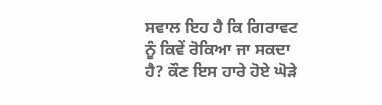ਸਵਾਲ ਇਹ ਹੈ ਕਿ ਗਿਰਾਵਟ ਨੂੰ ਕਿਵੇਂ ਰੋਕਿਆ ਜਾ ਸਕਦਾ ਹੈ? ਕੌਣ ਇਸ ਹਾਰੇ ਹੋਏ ਘੋੜੇ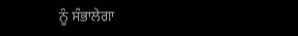ਨੂੰ ਸੰਭਾਲੇਗਾ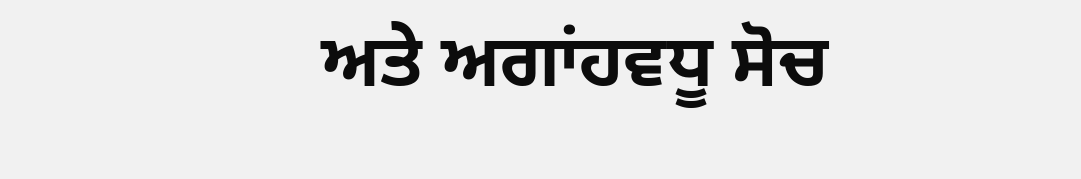ਅਤੇ ਅਗਾਂਹਵਧੂ ਸੋਚ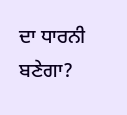ਦਾ ਧਾਰਨੀ ਬਣੇਗਾ?